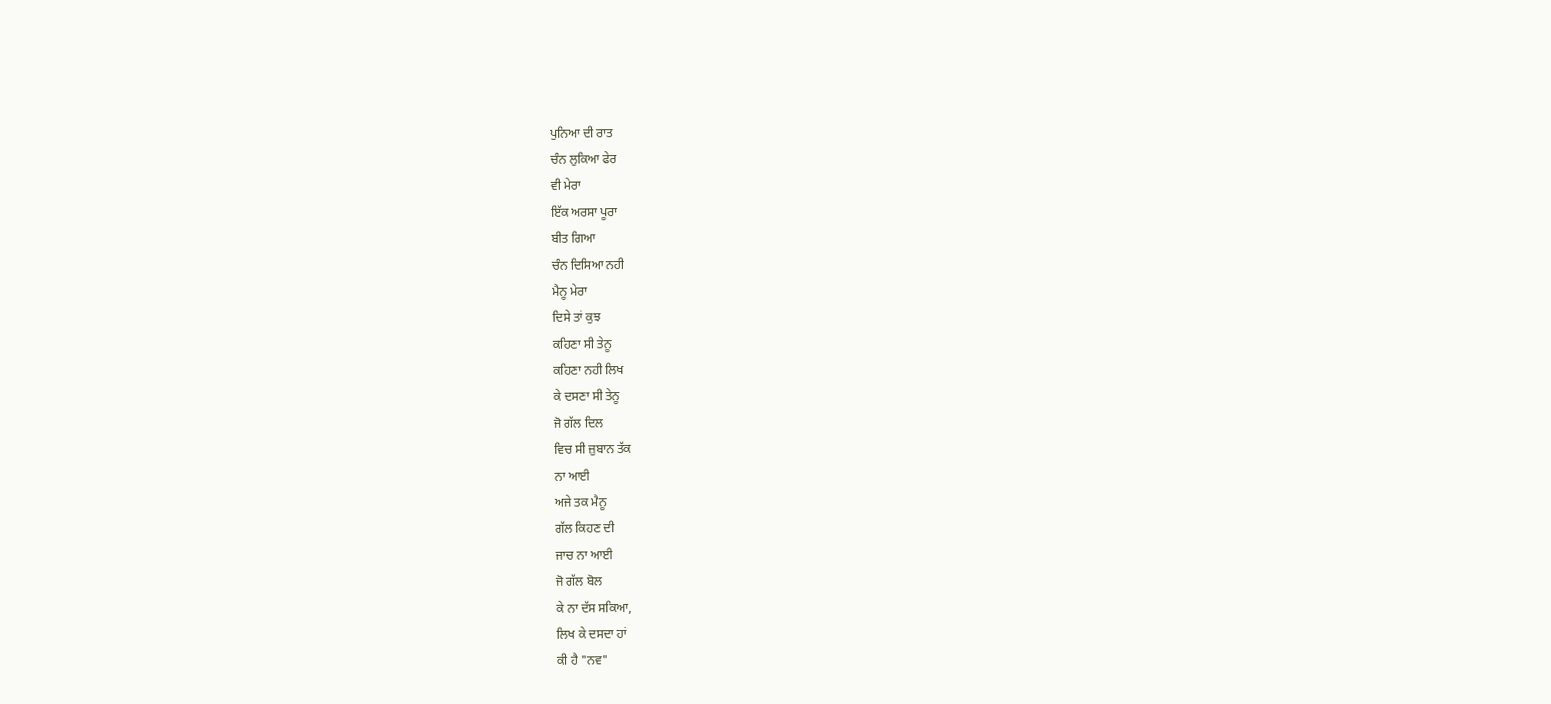ਪੁਨਿਆ ਦੀ ਰਾਤ
ਚੰਨ ਲੁਕਿਆ ਫੇਰ
ਵੀ ਮੇਰਾ
ਇੱਕ ਅਰਸਾ ਪੂਰਾ
ਬੀਤ ਗਿਆ
ਚੰਨ ਦਿਸਿਆ ਨਹੀ
ਮੈਨੂ ਮੇਰਾ
ਦਿਸੇ ਤਾਂ ਕੁਝ
ਕਹਿਣਾ ਸੀ ਤੇਨੂ
ਕਹਿਣਾ ਨਹੀ ਲਿਖ
ਕੇ ਦਸਣਾ ਸੀ ਤੇਨੂ
ਜੋ ਗੱਲ ਦਿਲ
ਵਿਚ ਸੀ ਜ਼ੁਬਾਨ ਤੱਕ
ਨਾ ਆਈ
ਅਜੇ ਤਕ ਮੈਨੂ
ਗੱਲ ਕਿਹਣ ਦੀ
ਜਾਚ ਨਾ ਆਈ
ਜੋ ਗੱਲ ਬੋਲ
ਕੇ ਨਾ ਦੱਸ ਸਕਿਆ,
ਲਿਖ ਕੇ ਦਸਦਾ ਹਾਂ
ਕੀ ਹੈ "ਨਵ"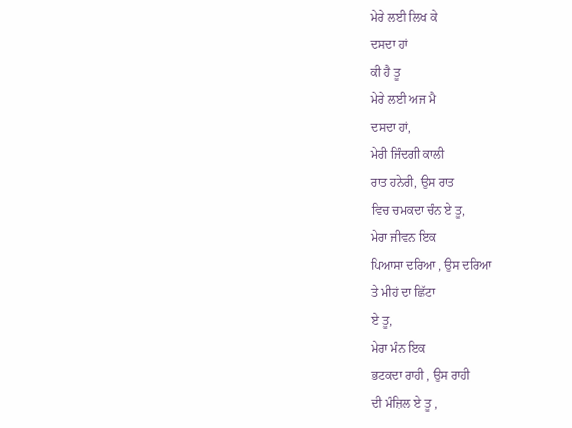ਮੇਰੇ ਲਈ ਲਿਖ ਕੇ
ਦਸਦਾ ਹਾਂ
ਕੀ ਹੈ ਤੂ
ਮੇਰੇ ਲਈ ਅਜ ਮੈ
ਦਸਦਾ ਹਾਂ,
ਮੇਰੀ ਜਿੰਦਗੀ ਕਾਲੀ
ਰਾਤ ਹਨੇਰੀ, ਉਸ ਰਾਤ
ਵਿਚ ਚਮਕਦਾ ਚੰਨ ਏ ਤੂ,
ਮੇਰਾ ਜੀਵਨ ਇਕ
ਪਿਆਸਾ ਦਰਿਆ , ਉਸ ਦਰਿਆ
ਤੇ ਮੀਹਂ ਦਾ ਛਿੱਟਾ
ਏ ਤੂ,
ਮੇਰਾ ਮੰਨ ਇਕ
ਭਟਕਦਾ ਰਾਹੀ , ਉਸ ਰਾਹੀ
ਦੀ ਮੰਜ਼ਿਲ ਏ ਤੂ ,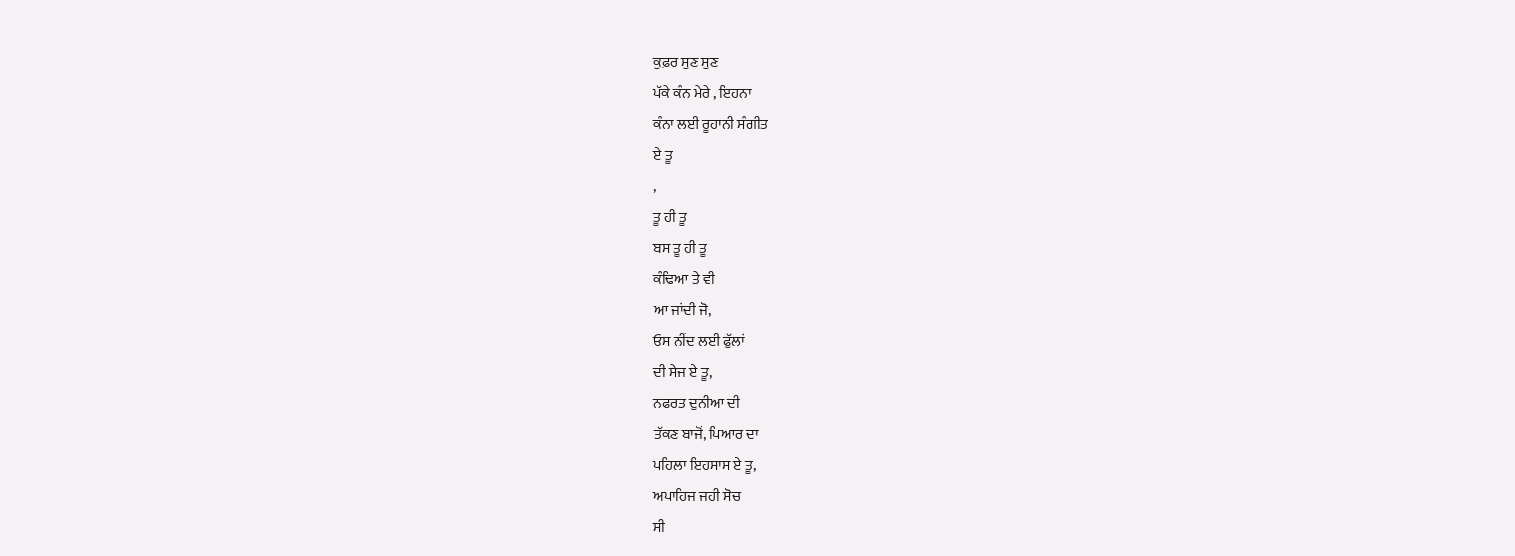ਕੁਫ਼ਰ ਸੁਣ ਸੁਣ
ਪੱਕੇ ਕੰਨ ਮੇਰੇ , ਇਹਨਾ
ਕੰਨਾ ਲਈ ਰੂਹਾਨੀ ਸੰਗੀਤ
ਏ ਤੂ
,
ਤੂ ਹੀ ਤੂ
ਬਸ ਤੂ ਹੀ ਤੂ
ਕੰਢਿਆ ਤੇ ਵੀ
ਆ ਜਾਂਦੀ ਜੋ,
ਓਸ ਨੀਂਦ ਲਈ ਫੁੱਲਾਂ
ਦੀ ਸੇਜ ਏ ਤੂ,
ਨਫਰਤ ਦੁਨੀਆ ਦੀ
ਤੱਕਣ ਬਾਜੋਂ, ਪਿਆਰ ਦਾ
ਪਹਿਲਾ ਇਹਸਾਸ ਏ ਤੂ,
ਅਪਾਹਿਜ ਜਹੀ ਸੋਚ
ਸੀ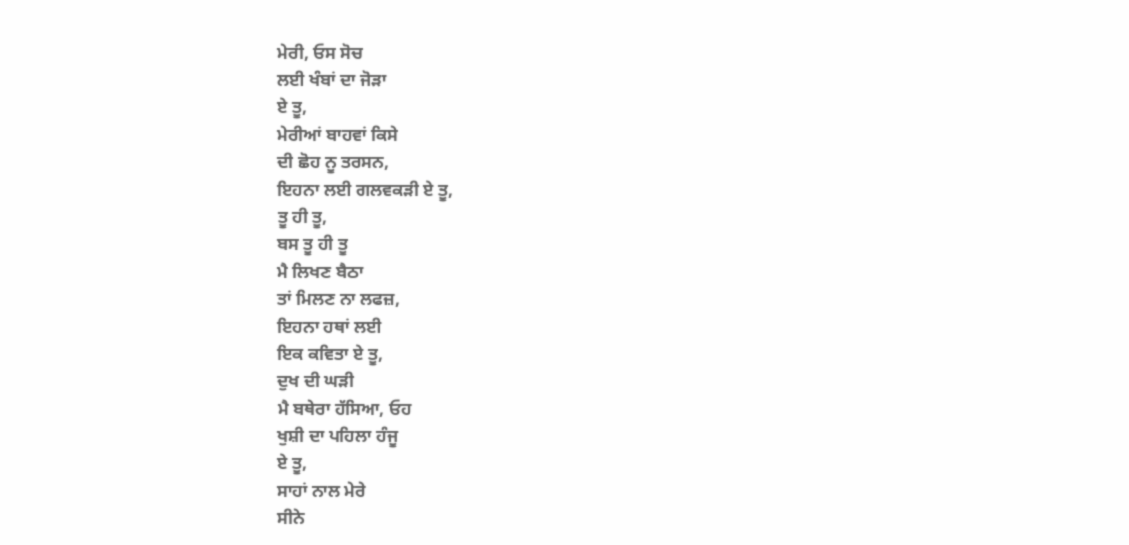ਮੇਰੀ, ਓਸ ਸੋਚ
ਲਈ ਖੰਬਾਂ ਦਾ ਜੋੜਾ
ਏ ਤੂ,
ਮੇਰੀਆਂ ਬਾਹਵਾਂ ਕਿਸੇ
ਦੀ ਛੋਹ ਨੂ ਤਰਸਨ,
ਇਹਨਾ ਲਈ ਗਲਵਕੜੀ ਏ ਤੂ,
ਤੂ ਹੀ ਤੂ,
ਬਸ ਤੂ ਹੀ ਤੂ
ਮੈ ਲਿਖਣ ਬੈਠਾ
ਤਾਂ ਮਿਲਣ ਨਾ ਲਫਜ਼,
ਇਹਨਾ ਹਥਾਂ ਲਈ
ਇਕ ਕਵਿਤਾ ਏ ਤੂ,
ਦੁਖ ਦੀ ਘੜੀ
ਮੈ ਬਥੇਰਾ ਹੱਸਿਆ, ਓਹ
ਖੁਸ਼ੀ ਦਾ ਪਹਿਲਾ ਹੰਜੂ
ਏ ਤੂ,
ਸਾਹਾਂ ਨਾਲ ਮੇਰੇ
ਸੀਨੇ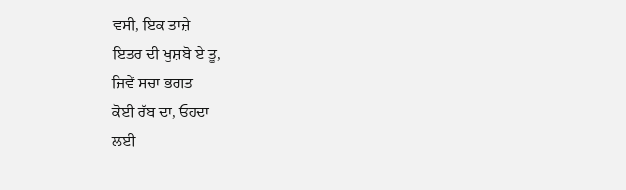ਵਸੀ, ਇਕ ਤਾਜ਼ੇ
ਇਤਰ ਦੀ ਖੁਸ਼ਬੋ ਏ ਤੂ,
ਜਿਵੇਂ ਸਚਾ ਭਗਤ
ਕੋਈ ਰੱਬ ਦਾ, ਓਹਦਾ
ਲਈ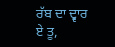ਰੱਬ ਦਾ ਦ੍ਵਾਰ
ਏ ਤੂ,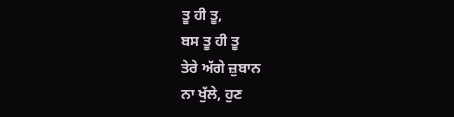ਤੂ ਹੀ ਤੂ,
ਬਸ ਤੂ ਹੀ ਤੂ
ਤੇਰੇ ਅੱਗੇ ਜ਼ੁਬਾਨ
ਨਾ ਖੁੱਲੇ, ਹੁਣ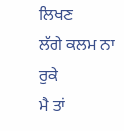ਲਿਖਣ
ਲੱਗੇ ਕਲਮ ਨਾ ਰੁਕੇ
ਮੈ ਤਾਂ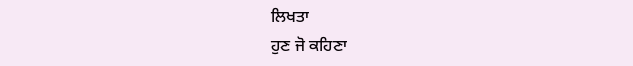ਲਿਖਤਾ
ਹੁਣ ਜੋ ਕਹਿਣਾ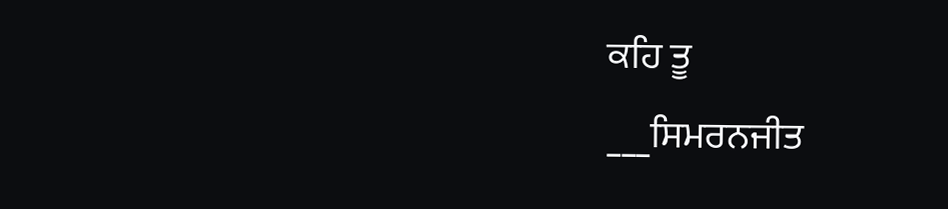ਕਹਿ ਤੂ
___ਸਿਮਰਨਜੀਤ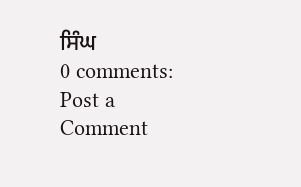ਸਿੰਘ
0 comments:
Post a Comment